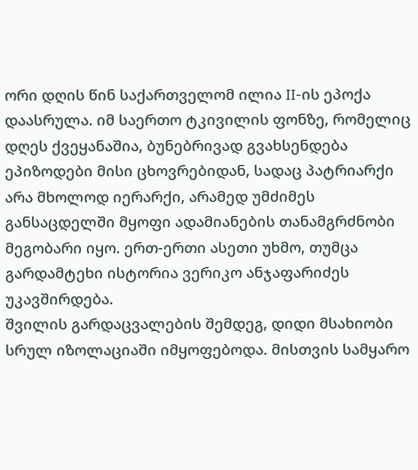ორი დღის წინ საქართველომ ილია II-ის ეპოქა დაასრულა. იმ საერთო ტკივილის ფონზე, რომელიც დღეს ქვეყანაშია, ბუნებრივად გვახსენდება ეპიზოდები მისი ცხოვრებიდან, სადაც პატრიარქი არა მხოლოდ იერარქი, არამედ უმძიმეს განსაცდელში მყოფი ადამიანების თანამგრძნობი მეგობარი იყო. ერთ-ერთი ასეთი უხმო, თუმცა გარდამტეხი ისტორია ვერიკო ანჯაფარიძეს უკავშირდება.
შვილის გარდაცვალების შემდეგ, დიდი მსახიობი სრულ იზოლაციაში იმყოფებოდა. მისთვის სამყარო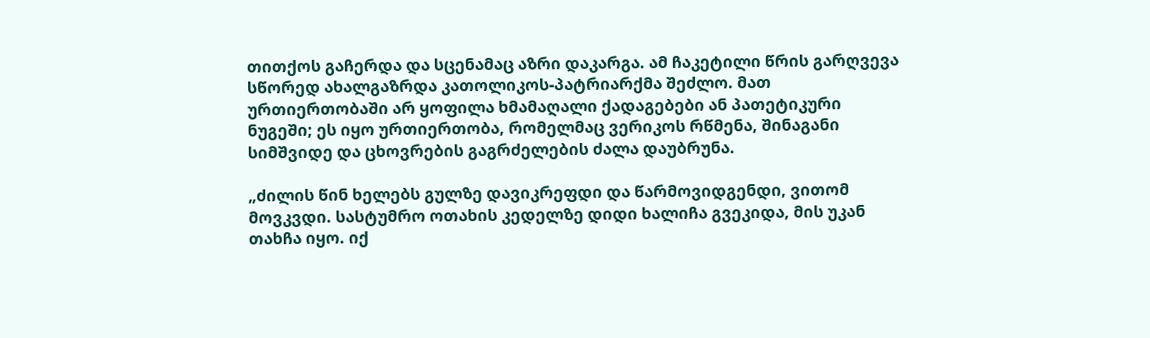თითქოს გაჩერდა და სცენამაც აზრი დაკარგა. ამ ჩაკეტილი წრის გარღვევა სწორედ ახალგაზრდა კათოლიკოს-პატრიარქმა შეძლო. მათ ურთიერთობაში არ ყოფილა ხმამაღალი ქადაგებები ან პათეტიკური ნუგეში; ეს იყო ურთიერთობა, რომელმაც ვერიკოს რწმენა, შინაგანი სიმშვიდე და ცხოვრების გაგრძელების ძალა დაუბრუნა.

„ძილის წინ ხელებს გულზე დავიკრეფდი და წარმოვიდგენდი, ვითომ მოვკვდი. სასტუმრო ოთახის კედელზე დიდი ხალიჩა გვეკიდა, მის უკან თახჩა იყო. იქ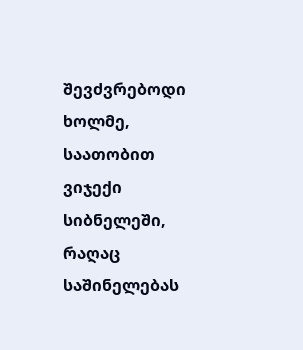შევძვრებოდი ხოლმე, საათობით ვიჯექი სიბნელეში, რაღაც საშინელებას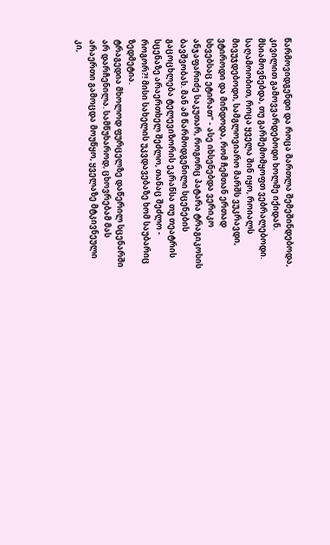წარმოვიდგენდი და როცა მართლა შემეშინდებოდა, კივილით გამოვვარდებოდი ხოლმე იქიდან. მსიამოვნებდა, თუ გარშემომყოფთ ვებრალებოდი. საღამოობით, როცა ყველა შინ იყო, როიალს მივუჯდებოდი, სამგლოვიარო მარშს ვუკრავდი, ვტიროდი და მინდოდა, რომ ჩემთან ერთად სხვებსაც ეტირათ“ - ასე იხსენებდა ვერიკო ანჯაფარიძე საკუთარ, როგორც პატარა ტრაგიკოსის ბავშვობას. მან ამ წარმოდგენილი სცენების გაცოცხლება ტელევიზორის ეკრანსა თუ თეატრის სცენაზე არაერთხელ შეძლო, თანაც შეძლო - როგორ?! მისი სახელის უკვდავებაზე ხომ საუბარიც ზედმეტია.
ტრაგედია მხოლოდ ფურცელზე დაწერილ სცენარში არ დარჩენილა. სამწუხაროდ, ცხოვრებამ მას არაერთი გამოცდა მოუწყო, ყველაზე მტკივნეული კი,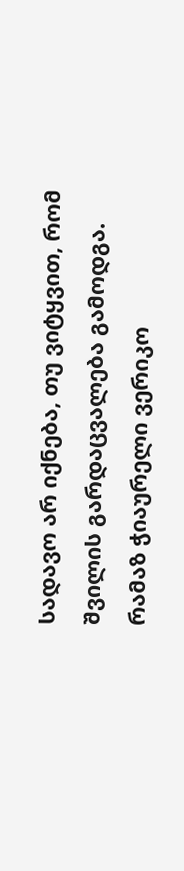სადავო არ იქნება, თუ ვიტყვით, რომ შვილის გარდაცვალება გამოდგა.
რამაზ ჭიაურელი ვერიკო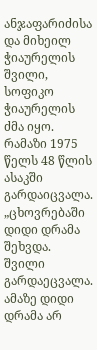ანჯაფარიძისა და მიხეილ ჭიაურელის შვილი, სოფიკო ჭიაურელის ძმა იყო. რამაზი 1975 წელს 48 წლის ასაკში გარდაიცვალა.
„ცხოვრებაში დიდი დრამა შეხვდა. შვილი გარდაეცვალა. ამაზე დიდი დრამა არ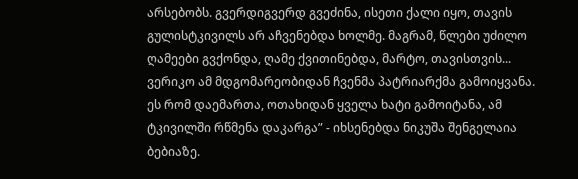არსებობს. გვერდიგვერდ გვეძინა, ისეთი ქალი იყო, თავის გულისტკივილს არ აჩვენებდა ხოლმე. მაგრამ, წლები უძილო ღამეები გვქონდა, ღამე ქვითინებდა, მარტო, თავისთვის... ვერიკო ამ მდგომარეობიდან ჩვენმა პატრიარქმა გამოიყვანა. ეს რომ დაემართა, ოთახიდან ყველა ხატი გამოიტანა, ამ ტკივილში რწმენა დაკარგა” - იხსენებდა ნიკუშა შენგელაია ბებიაზე.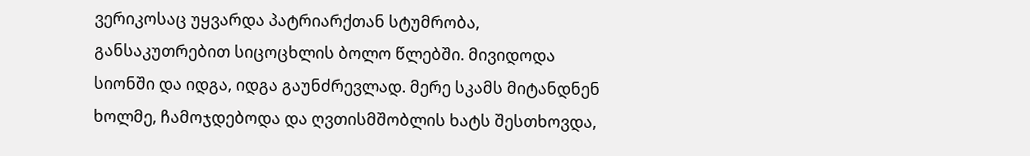ვერიკოსაც უყვარდა პატრიარქთან სტუმრობა, განსაკუთრებით სიცოცხლის ბოლო წლებში. მივიდოდა სიონში და იდგა, იდგა გაუნძრევლად. მერე სკამს მიტანდნენ ხოლმე, ჩამოჯდებოდა და ღვთისმშობლის ხატს შესთხოვდა,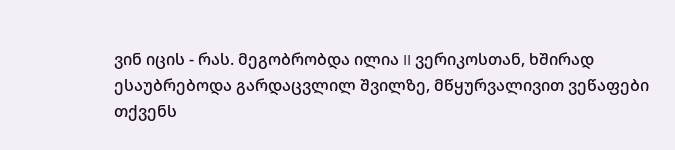ვინ იცის - რას. მეგობრობდა ილია II ვერიკოსთან, ხშირად ესაუბრებოდა გარდაცვლილ შვილზე, მწყურვალივით ვეწაფები თქვენს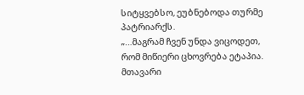სიტყვებსო, ეუბნებოდა თურმე პატრიარქს.
„…მაგრამ ჩვენ უნდა ვიცოდეთ, რომ მიწიერი ცხოვრება ეტაპია. მთავარი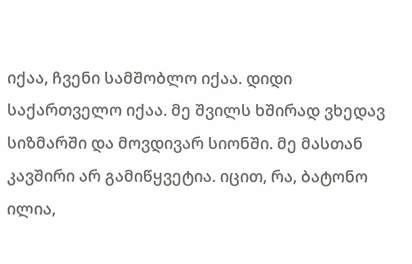იქაა, ჩვენი სამშობლო იქაა. დიდი საქართველო იქაა. მე შვილს ხშირად ვხედავ სიზმარში და მოვდივარ სიონში. მე მასთან კავშირი არ გამიწყვეტია. იცით, რა, ბატონო ილია,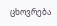ცხოვრება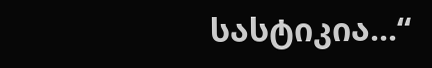სასტიკია...“